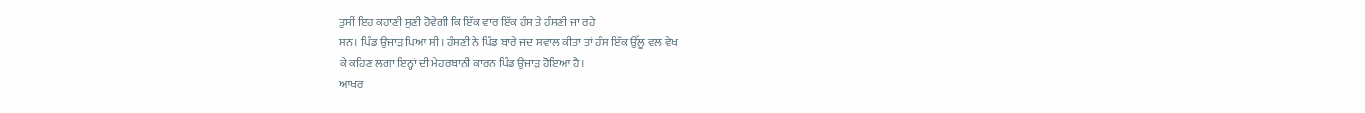ਤੁਸੀਂ ਇਹ ਕਹਾਣੀ ਸੁਣੀ ਹੋਵੇਗੀ ਕਿ ਇੱਕ ਵਾਰ ਇੱਕ ਹੰਸ ਤੇ ਹੰਸਣੀ ਜਾ ਰਹੇ
ਸਨ। ਪਿੰਡ ਉਜਾੜ ਪਿਆ ਸੀ। ਹੰਸਣੀ ਨੇ ਪਿੰਡ ਬਾਰੇ ਜਦ ਸਵਾਲ ਕੀਤਾ ਤਾਂ ਹੰਸ ਇੱਕ ਉੱਲੂ ਵਲ ਵੇਖ
ਕੇ ਕਹਿਣ ਲਗਾ ਇਨ੍ਹਾਂ ਦੀ ਮੇਹਰਬਾਨੀ ਕਾਰਨ ਪਿੰਡ ਉਜਾੜ ਹੋਇਆ ਹੈ।
ਆਖਰ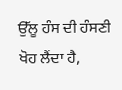ਉੱਲੂ ਹੰਸ ਦੀ ਹੰਸਣੀ ਖੋਹ ਲੈਂਦਾ ਹੈ,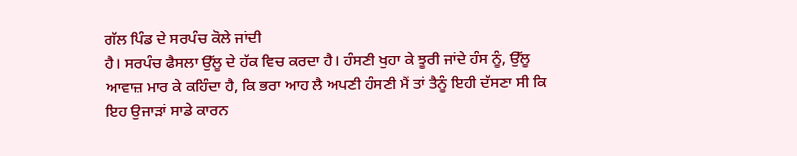ਗੱਲ ਪਿੰਡ ਦੇ ਸਰਪੰਚ ਕੋਲੇ ਜਾਂਦੀ
ਹੈ। ਸਰਪੰਚ ਫੈਸਲਾ ਉੱਲੂ ਦੇ ਹੱਕ ਵਿਚ ਕਰਦਾ ਹੈ। ਹੰਸਣੀ ਖੁਹਾ ਕੇ ਝੂਰੀ ਜਾਂਦੇ ਹੰਸ ਨੂੰ, ਉੱਲੂ
ਆਵਾਜ਼ ਮਾਰ ਕੇ ਕਹਿੰਦਾ ਹੈ, ਕਿ ਭਰਾ ਆਹ ਲੈ ਅਪਣੀ ਹੰਸਣੀ ਮੈਂ ਤਾਂ ਤੈਨੂੰ ਇਹੀ ਦੱਸਣਾ ਸੀ ਕਿ
ਇਹ ਉਜਾੜਾਂ ਸਾਡੇ ਕਾਰਨ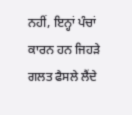ਨਹੀਂ, ਇਨ੍ਹਾਂ ਪੰਚਾਂ ਕਾਰਨ ਹਨ ਜਿਹੜੇ ਗਲਤ ਫੈਸਲੇ ਲੈਂਦੇ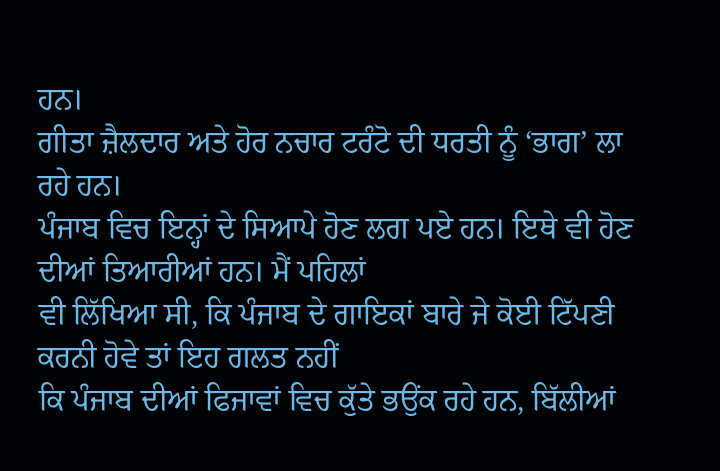ਹਨ।
ਗੀਤਾ ਜ਼ੈਲਦਾਰ ਅਤੇ ਹੋਰ ਨਚਾਰ ਟਰੰਟੋ ਦੀ ਧਰਤੀ ਨੂੰ ‘ਭਾਗ’ ਲਾ ਰਹੇ ਹਨ।
ਪੰਜਾਬ ਵਿਚ ਇਨ੍ਹਾਂ ਦੇ ਸਿਆਪੇ ਹੋਣ ਲਗ ਪਏ ਹਨ। ਇਥੇ ਵੀ ਹੋਣ ਦੀਆਂ ਤਿਆਰੀਆਂ ਹਨ। ਮੈਂ ਪਹਿਲਾਂ
ਵੀ ਲਿੱਖਿਆ ਸੀ, ਕਿ ਪੰਜਾਬ ਦੇ ਗਾਇਕਾਂ ਬਾਰੇ ਜੇ ਕੋਈ ਟਿੱਪਣੀ ਕਰਨੀ ਹੋਵੇ ਤਾਂ ਇਹ ਗਲਤ ਨਹੀਂ
ਕਿ ਪੰਜਾਬ ਦੀਆਂ ਫਿਜਾਵਾਂ ਵਿਚ ਕੁੱਤੇ ਭਉਂਕ ਰਹੇ ਹਨ, ਬਿੱਲੀਆਂ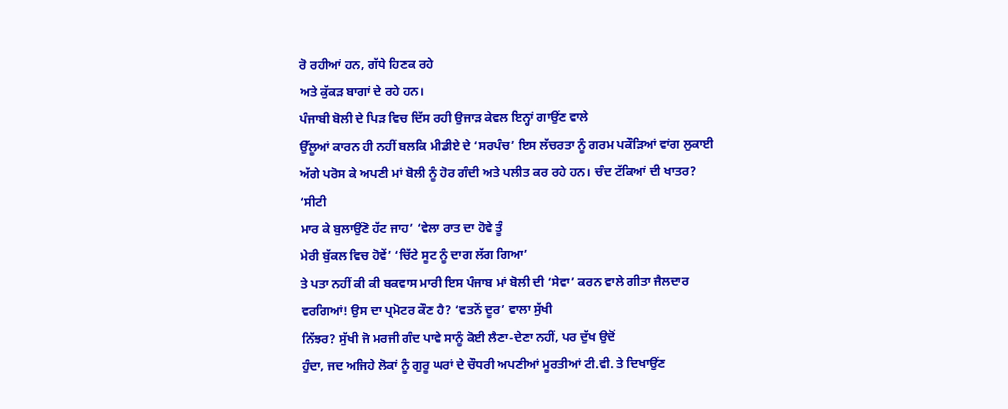ਰੋ ਰਹੀਆਂ ਹਨ, ਗੱਧੇ ਹਿਣਕ ਰਹੇ
ਅਤੇ ਕੁੱਕੜ ਬਾਗਾਂ ਦੇ ਰਹੇ ਹਨ।
ਪੰਜਾਬੀ ਬੋਲੀ ਦੇ ਪਿੜ ਵਿਚ ਦਿੱਸ ਰਹੀ ਉਜਾੜ ਕੇਵਲ ਇਨ੍ਹਾਂ ਗਾਉਂਣ ਵਾਲੇ
ਉੱਲੂਆਂ ਕਾਰਨ ਹੀ ਨਹੀਂ ਬਲਕਿ ਮੀਡੀਏ ਦੇ ‘ਸਰਪੰਚ’ ਇਸ ਲੱਚਰਤਾ ਨੂੰ ਗਰਮ ਪਕੌੜਿਆਂ ਵਾਂਗ ਲੁਕਾਈ
ਅੱਗੇ ਪਰੋਸ ਕੇ ਅਪਣੀ ਮਾਂ ਬੋਲੀ ਨੂੰ ਹੋਰ ਗੰਦੀ ਅਤੇ ਪਲੀਤ ਕਰ ਰਹੇ ਹਨ। ਚੰਦ ਟੱਕਿਆਂ ਦੀ ਖਾਤਰ?
‘ਸੀਟੀ
ਮਾਰ ਕੇ ਬੁਲਾਉਂਣੋ ਹੱਟ ਜਾਹ’ ‘ਵੇਲਾ ਰਾਤ ਦਾ ਹੋਵੇ ਤੂੰ
ਮੇਰੀ ਬੁੱਕਲ ਵਿਚ ਹੋਵੇਂ’ ‘ਚਿੱਟੇ ਸੂਟ ਨੂੰ ਦਾਗ ਲੱਗ ਗਿਆ’
ਤੇ ਪਤਾ ਨਹੀਂ ਕੀ ਕੀ ਬਕਵਾਸ ਮਾਰੀ ਇਸ ਪੰਜਾਬ ਮਾਂ ਬੋਲੀ ਦੀ ‘ਸੇਵਾ’ ਕਰਨ ਵਾਲੇ ਗੀਤਾ ਜੈਲਦਾਰ
ਵਰਗਿਆਂ! ਉਸ ਦਾ ਪ੍ਰਮੋਟਰ ਕੌਣ ਹੈ? ‘ਵਤਨੋਂ ਦੂਰ’ ਵਾਲਾ ਸੁੱਖੀ
ਨਿੱਝਰ? ਸੁੱਖੀ ਜੋ ਮਰਜੀ ਗੰਦ ਪਾਵੇ ਸਾਨੂੰ ਕੋਈ ਲੈਣਾ-ਦੇਣਾ ਨਹੀਂ, ਪਰ ਦੁੱਖ ਉਦੋਂ
ਹੁੰਦਾ, ਜਦ ਅਜਿਹੇ ਲੋਕਾਂ ਨੂੰ ਗੁਰੂ ਘਰਾਂ ਦੇ ਚੌਧਰੀ ਅਪਣੀਆਂ ਮੂਰਤੀਆਂ ਟੀ.ਵੀ. ਤੇ ਦਿਖਾਉਂਣ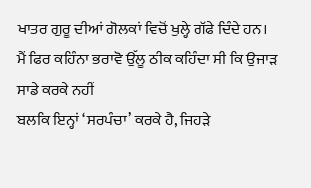ਖਾਤਰ ਗੁਰੂ ਦੀਆਂ ਗੋਲਕਾਂ ਵਿਚੋਂ ਖੁਲ੍ਹੇ ਗੱਫੇ ਦਿੰਦੇ ਹਨ।
ਮੈਂ ਫਿਰ ਕਹਿੰਨਾ ਭਰਾਵੋ ਉੱਲੂ ਠੀਕ ਕਹਿੰਦਾ ਸੀ ਕਿ ਉਜਾੜ ਸਾਡੇ ਕਰਕੇ ਨਹੀਂ
ਬਲਕਿ ਇਨ੍ਹਾਂ ‘ਸਰਪੰਚਾ’ ਕਰਕੇ ਹੈ, ਜਿਹੜੇ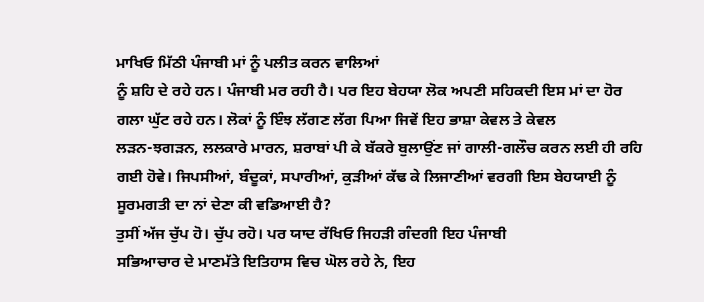ਮਾਖਿਓ ਮਿੱਠੀ ਪੰਜਾਬੀ ਮਾਂ ਨੂੰ ਪਲੀਤ ਕਰਨ ਵਾਲਿਆਂ
ਨੂੰ ਸ਼ਹਿ ਦੇ ਰਹੇ ਹਨ। ਪੰਜਾਬੀ ਮਰ ਰਹੀ ਹੈ। ਪਰ ਇਹ ਬੇਹਯਾ ਲੋਕ ਅਪਣੀ ਸਹਿਕਦੀ ਇਸ ਮਾਂ ਦਾ ਹੋਰ
ਗਲਾ ਘੁੱਟ ਰਹੇ ਹਨ। ਲੋਕਾਂ ਨੂੰ ਇੰਝ ਲੱਗਣ ਲੱਗ ਪਿਆ ਜਿਵੇਂ ਇਹ ਭਾਸ਼ਾ ਕੇਵਲ ਤੇ ਕੇਵਲ
ਲੜਨ-ਝਗੜਨ, ਲਲਕਾਰੇ ਮਾਰਨ, ਸ਼ਰਾਬਾਂ ਪੀ ਕੇ ਬੱਕਰੇ ਬੁਲਾਉਂਣ ਜਾਂ ਗਾਲੀ-ਗਲੌਚ ਕਰਨ ਲਈ ਹੀ ਰਹਿ
ਗਈ ਹੋਵੇ। ਜਿਪਸੀਆਂ, ਬੰਦੂਕਾਂ, ਸਪਾਰੀਆਂ, ਕੁੜੀਆਂ ਕੱਢ ਕੇ ਲਿਜਾਣੀਆਂ ਵਰਗੀ ਇਸ ਬੇਹਯਾਈ ਨੂੰ
ਸੂਰਮਗਤੀ ਦਾ ਨਾਂ ਦੇਣਾ ਕੀ ਵਡਿਆਈ ਹੈ?
ਤੁਸੀਂ ਅੱਜ ਚੁੱਪ ਹੋ। ਚੁੱਪ ਰਹੋ। ਪਰ ਯਾਦ ਰੱਖਿਓ ਜਿਹੜੀ ਗੰਦਗੀ ਇਹ ਪੰਜਾਬੀ
ਸਭਿਆਚਾਰ ਦੇ ਮਾਣਮੱਤੇ ਇਤਿਹਾਸ ਵਿਚ ਘੋਲ ਰਹੇ ਨੇ, ਇਹ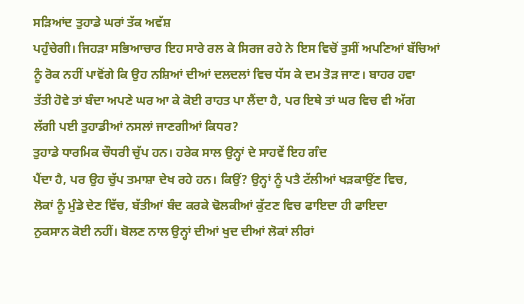ਸੜਿਆਂਦ ਤੁਹਾਡੇ ਘਰਾਂ ਤੱਕ ਅਵੱਸ਼
ਪਹੁੰਚੇਗੀ। ਜਿਹੜਾ ਸਭਿਆਚਾਰ ਇਹ ਸਾਰੇ ਰਲ ਕੇ ਸਿਰਜ ਰਹੇ ਨੇ ਇਸ ਵਿਚੋਂ ਤੁਸੀਂ ਅਪਣਿਆਂ ਬੱਚਿਆਂ
ਨੂੰ ਰੋਕ ਨਹੀਂ ਪਾਵੋਂਗੇ ਕਿ ਉਹ ਨਸ਼ਿਆਂ ਦੀਆਂ ਦਲਦਲਾਂ ਵਿਚ ਧੱਸ ਕੇ ਦਮ ਤੋੜ ਜਾਣ। ਬਾਹਰ ਹਵਾ
ਤੱਤੀ ਹੋਵੇ ਤਾਂ ਬੰਦਾ ਅਪਣੇ ਘਰ ਆ ਕੇ ਕੋਈ ਰਾਹਤ ਪਾ ਲੈਂਦਾ ਹੈ, ਪਰ ਇਥੇ ਤਾਂ ਘਰ ਵਿਚ ਵੀ ਅੱਗ
ਲੱਗੀ ਪਈ ਤੁਹਾਡੀਆਂ ਨਸਲਾਂ ਜਾਣਗੀਆਂ ਕਿਧਰ?
ਤੁਹਾਡੇ ਧਾਰਮਿਕ ਚੌਧਰੀ ਚੁੱਪ ਹਨ। ਹਰੇਕ ਸਾਲ ਉਨ੍ਹਾਂ ਦੇ ਸਾਹਵੇਂ ਇਹ ਗੰਦ
ਪੈਂਦਾ ਹੈ, ਪਰ ਉਹ ਚੁੱਪ ਤਮਾਸ਼ਾ ਦੇਖ ਰਹੇ ਹਨ। ਕਿਉਂ? ਉਨ੍ਹਾਂ ਨੂੰ ਪਤੈ ਟੱਲੀਆਂ ਖੜਕਾਉਂਣ ਵਿਚ,
ਲੋਕਾਂ ਨੂੰ ਮੁੰਡੇ ਦੇਣ ਵਿੱਚ, ਬੱਤੀਆਂ ਬੰਦ ਕਰਕੇ ਢੋਲਕੀਆਂ ਕੁੱਟਣ ਵਿਚ ਫਾਇਦਾ ਹੀ ਫਾਇਦਾ
ਨੁਕਸਾਨ ਕੋਈ ਨਹੀਂ। ਬੋਲਣ ਨਾਲ ਉਨ੍ਹਾਂ ਦੀਆਂ ਖੁਦ ਦੀਆਂ ਲੋਕਾਂ ਲੀਰਾਂ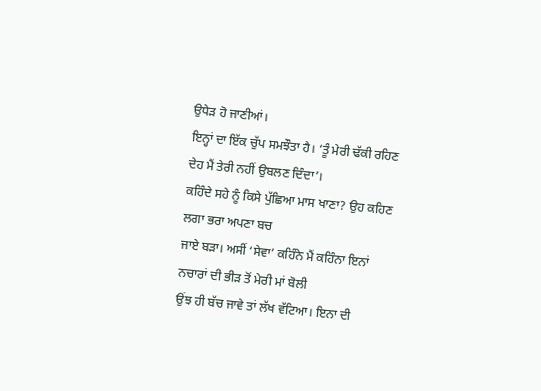ਉਧੇੜ ਹੋ ਜਾਣੀਆਂ।
ਇਨ੍ਹਾਂ ਦਾ ਇੱਕ ਚੁੱਪ ਸਮਝੌਤਾ ਹੈ। ‘ਤੂੰ ਮੇਰੀ ਢੱਕੀ ਰਹਿਣ ਦੇਹ ਮੈਂ ਤੇਰੀ ਨਹੀਂ ਉਬਲਣ ਦਿੰਦਾ’।
ਕਹਿੰਦੇ ਸਹੇ ਨੂੰ ਕਿਸੇ ਪੁੱਛਿਆ ਮਾਸ ਖਾਣਾ? ਉਹ ਕਹਿਣ ਲਗਾ ਭਰਾ ਅਪਣਾ ਬਚ
ਜਾਏ ਬੜਾ। ਅਸੀਂ ‘ਸੇਵਾ’ ਕਹਿੰਨੇ ਮੈਂ ਕਹਿੰਨਾ ਇਨਾਂ ਨਚਾਰਾਂ ਦੀ ਭੀੜ ਤੋਂ ਮੇਰੀ ਮਾਂ ਬੋਲੀ
ਉਂਝ ਹੀ ਬੱਚ ਜਾਵੇ ਤਾਂ ਲੱਖ ਵੱਟਿਆ। ਇਨਾ ਦੀ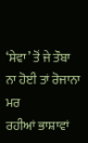‘ਸੇਵਾ’ ਤੋਂ ਜੇ ਤੌਬਾ ਨਾ ਹੋਈ ਤਾਂ ਰੋਜਾਨਾ ਮਰ
ਰਹੀਆਂ ਭਾਸ਼ਾਵਾਂ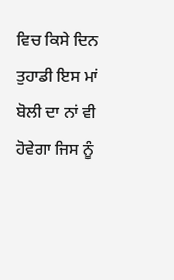ਵਿਚ ਕਿਸੇ ਦਿਨ ਤੁਹਾਡੀ ਇਸ ਮਾਂ ਬੋਲੀ ਦਾ ਨਾਂ ਵੀ ਹੋਵੇਗਾ ਜਿਸ ਨੂੰ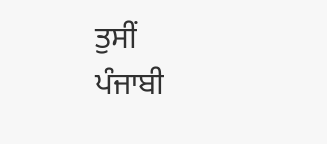ਤੁਸੀਂ
ਪੰਜਾਬੀ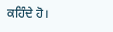ਕਹਿੰਦੇ ਹੋ।